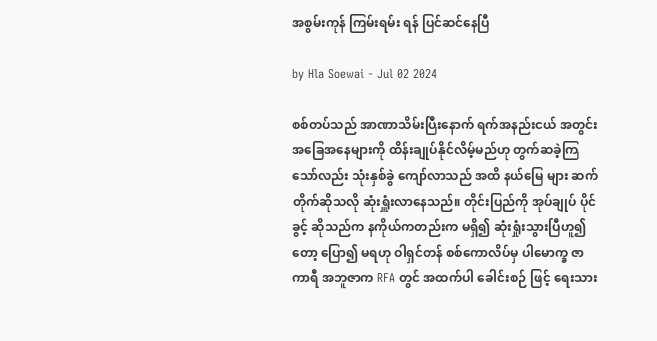အစွမ်းကုန် ကြမ်းရမ်း ရန် ပြင်ဆင်နေပြီ

by Hla Soewai - Jul 02 2024

စစ်တပ်သည် အာဏာသိမ်းပြီးနောက် ရက်အနည်းငယ် အတွင်း အခြေအနေများကို ထိန်းချုပ်နိုင်လိမ့်မည်ဟု တွက်ဆခဲ့ကြသော်လည်း သုံးနှစ်ခွဲ ကျော်လာသည် အထိ နယ်မြေ များ ဆက်တိုက်ဆိုသလို ဆုံးရှူံးလာနေသည်။ တိုင်းပြည်ကို အုပ်ချုပ် ပိုင် ခွင့် ဆိုသည်က နကိုယ်ကတည်းက မရှိ၍ ဆုံးရှုံးသွားပြီဟူ၍ တော့ ပြော၍ မရဟု ဝါရှင်တန် စစ်ကောလိပ်မှ ပါမောက္ခ ဇာကာရီ အဘူဇာက RFA တွင် အထက်ပါ ခေါင်းစဉ် ဖြင့် ရေးသား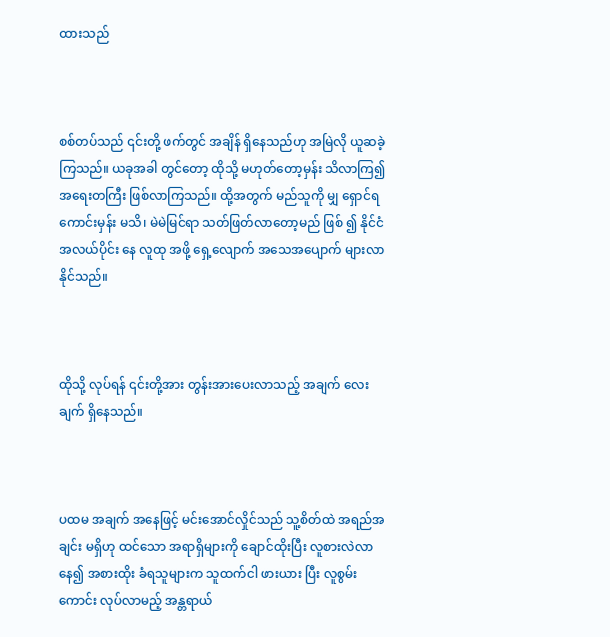ထားသည်



စစ်တပ်သည် ၎င်းတို့ ဖက်တွင် အချိန် ရှိနေသည်ဟု အမြဲလို ယူဆခဲ့ကြသည်။ ယခုအခါ တွင်တော့ ထိုသို့ မဟုတ်တော့မှန်း သိလာကြ၍ အရေးတကြီး ဖြစ်လာကြသည်။ ထို့အတွက် မည်သူကို မျှ ရှောင်ရကောင်းမှန်း မသိ၊ မဲမဲမြင်ရာ သတ်ဖြတ်လာတော့မည် ဖြစ် ၍ နိုင်ငံ အလယ်ပိုင်း နေ လူထု အဖို့ ရှေ့လျောက် အသေအပျောက် များလာနိုင်သည်။



ထိုသို့ လုပ်ရန် ၎င်းတို့အား တွန်းအားပေးလာသည့် အချက် လေးချက် ရှိနေသည်။



ပထမ အချက် အနေဖြင့် မင်းအောင်လှိုင်သည် သူ့စိတ်ထဲ အရည်အချင်း မရှိဟု ထင်သော အရာရှိများကို ချောင်ထိုးပြီး လူစားလဲလာနေ၍ အစားထိုး ခံရသူများက သူထက်ငါ ဖားယား ပြီး လူစွမ်းကောင်း လုပ်လာမည့် အန္တရာယ်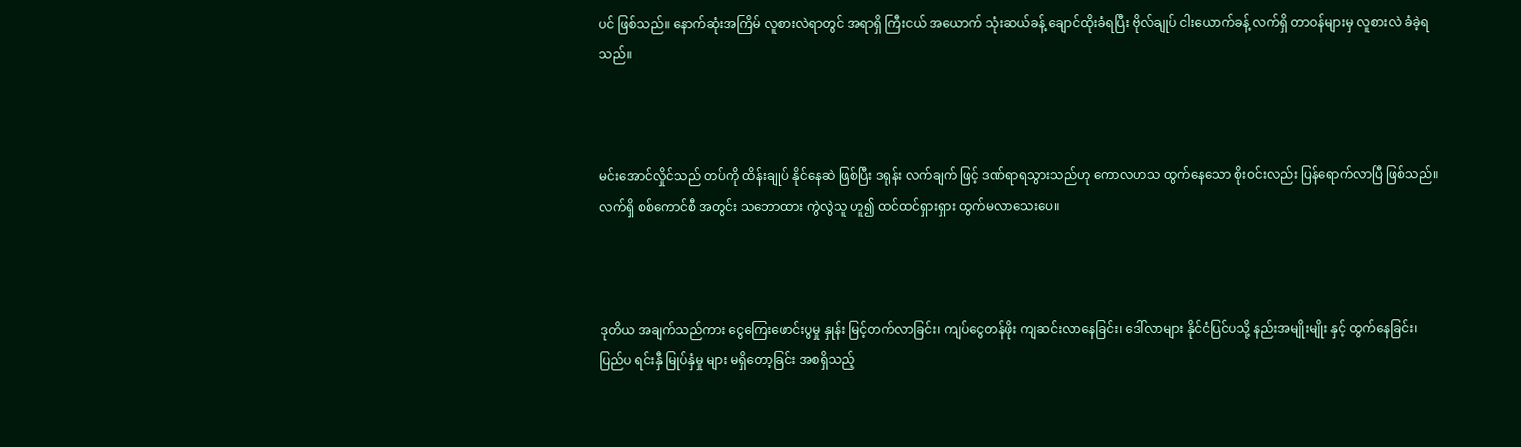ပင် ဖြစ်သည်။ နောက်ဆုံးအကြိမ် လူစားလဲရာတွင် အရာရှိ ကြီးငယ် အယောက် သုံးဆယ်ခန့် ချောင်ထိုးခံရပြီး ဗိုလ်ချုပ် ငါးယောက်ခန့် လက်ရှိ တာဝန်များမှ လူစားလဲ ခံခဲ့ရသည်။



မင်းအောင်လှိုင်သည် တပ်ကို ထိန်းချုပ် နိုင်နေဆဲ ဖြစ်ပြီး ဒရုန်း လက်ချက် ဖြင့် ဒဏ်ရာရသွားသည်ဟု ကောလဟသ ထွက်နေသော စိုးဝင်းလည်း ပြန်ရောက်လာပြီ ဖြစ်သည်။ လက်ရှိ စစ်ကောင်စီ အတွင်း သဘောထား ကွဲလွဲသူ ဟူ၍ ထင်ထင်ရှားရှား ထွက်မလာသေးပေ။



ဒုတိယ အချက်သည်ကား ငွေကြေးဖောင်းပွမှု နှုန်း မြင့်တက်လာခြင်း၊ ကျပ်ငွေတန်ဖိုး ကျဆင်းလာနေခြင်း၊ ဒေါ်လာများ နိုင်ငံပြင်ပသို့ နည်းအမျိုးမျိုး နှင့် ထွက်နေခြင်း၊ ပြည်ပ ရင်းနှီ မြုပ်နှံမှု များ မရှိတော့ခြင်း အစရှိသည့်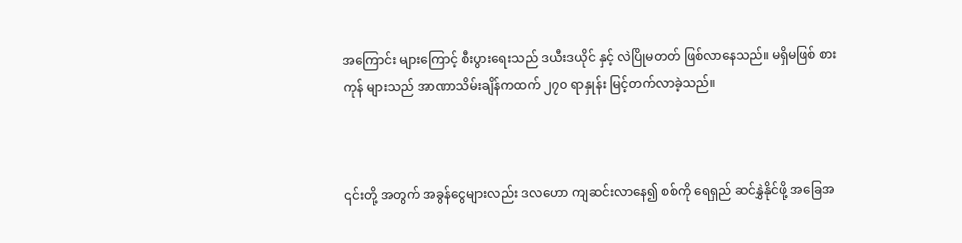အကြောင်း များကြောင့် စီးပွားရေးသည် ဒယီးဒယိုင် နှင့် လဲပြိုမတတ် ဖြစ်လာနေသည်။ မရှိမဖြစ် စားကုန် များသည် အာဏာသိမ်းချိန်ကထက် ၂၇၀ ရာနှုန်း မြင့်တက်လာခဲ့သည်။



၎င်းတို့ အတွက် အခွန်ငွေများလည်း ဒလဟော ကျဆင်းလာနေ၍ စစ်ကို ရေရှည် ဆင်နွှဲနိုင်ဖို့ အခြေအ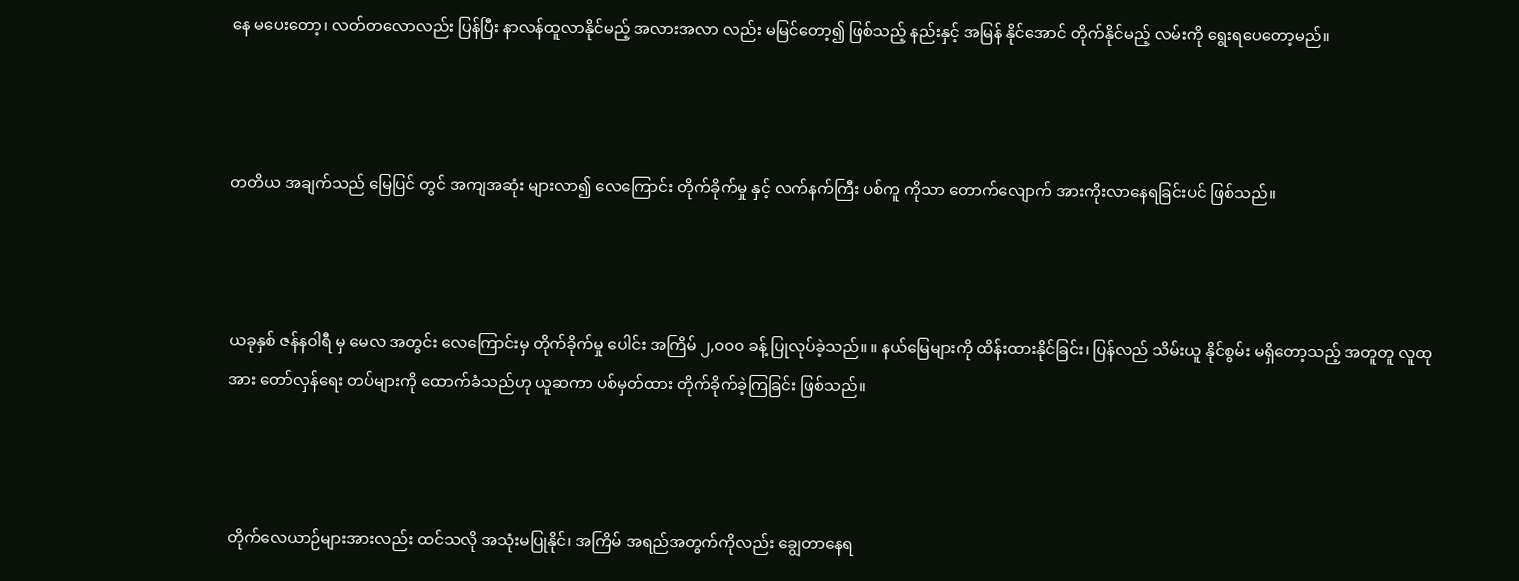နေ မပေးတော့၊ လတ်တလောလည်း ပြန်ပြီး နာလန်ထူလာနိုင်မည့် အလားအလာ လည်း မမြင်တော့၍ ဖြစ်သည့် နည်းနှင့် အမြန် နိုင်အောင် တိုက်နိုင်မည့် လမ်းကို ရွေးရပေတော့မည်။



တတိယ အချက်သည် မြေပြင် တွင် အကျအဆုံး များလာ၍ လေကြောင်း တိုက်ခိုက်မှု နှင့် လက်နက်ကြီး ပစ်ကူ ကိုသာ တောက်လျောက် အားကိုးလာနေရခြင်းပင် ဖြစ်သည်။



ယခုနှစ် ဇန်နဝါရီ မှ မေလ အတွင်း လေကြောင်းမှ တိုက်ခိုက်မှု ပေါင်း အကြိမ် ၂,၀၀၀ ခန့် ပြုလုပ်ခဲ့သည်။ ။ နယ်မြေများကို ထိန်းထားနိုင်ခြင်း၊ ပြန်လည် သိမ်းယူ နိုင်စွမ်း မရှိတော့သည့် အတူတူ လူထုအား တော်လှန်ရေး တပ်များကို ထောက်ခံသည်ဟု ယူဆကာ ပစ်မှတ်ထား တိုက်ခိုက်ခဲ့ကြခြင်း ဖြစ်သည်။



တိုက်လေယာဉ်များအားလည်း ထင်သလို အသုံးမပြုနိုင်၊ အကြိမ် အရည်အတွက်ကိုလည်း ချွေတာနေရ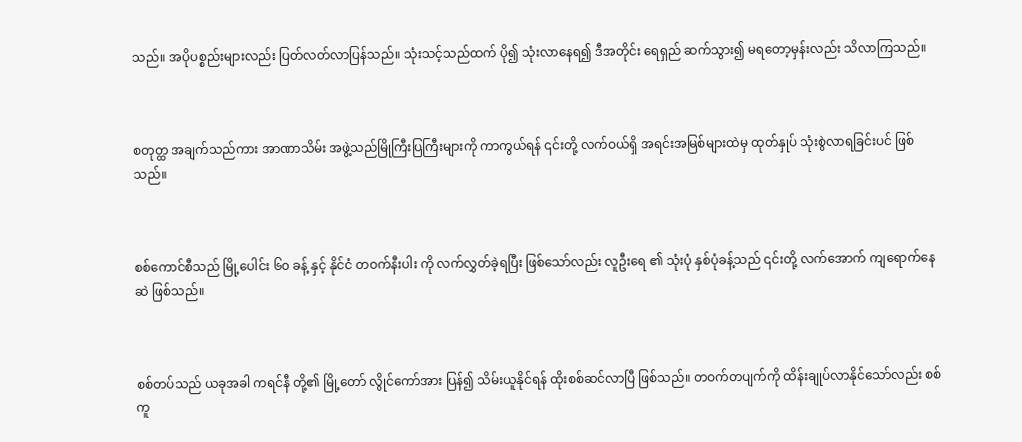သည်။ အပိုပစ္စည်းများလည်း ပြတ်လတ်လာပြန်သည်။ သုံးသင့်သည်ထက် ပို၍ သုံးလာနေရ၍ ဒီအတိုင်း ရေရှည် ဆက်သွား၍ မရတော့မှန်းလည်း သိလာကြသည်။



စတုတ္ထ အချက်သည်ကား အာဏာသိမ်း အဖွဲ့သည်မြိုကြီးပြကြီးများကို ကာကွယ်ရန် ၎င်းတို့ လက်ဝယ်ရှိ အရင်းအမြစ်များထဲမှ ထုတ်နှုပ် သုံးစွဲလာရခြင်းပင် ဖြစ်သည်။



စစ်ကောင်စီသည် မြို့ပေါင်း ၆၀ ခန့် နှင့် နိုင်ငံ တဝက်နီးပါး ကို လက်လွှတ်ခဲ့ရပြီး ဖြစ်သော်လည်း လူဦးရေ ၏ ‌သုံးပုံ နှစ်ပုံခန့်သည် ၎င်းတို့ လက်အောက် ကျရောက်နေဆဲ ဖြစ်သည်။



စစ်တပ်သည် ယခုအခါ ကရင်နီ တို့၏ မြို့တော် လွိုင်ကော်အား ပြန်၍ သိမ်းယူနိုင်ရန် ထိုးစစ်ဆင်လာပြီ ဖြစ်သည်။ တဝက်တပျက်ကို ထိန်းချုပ်လာနိုင်သော်လည်း စစ်ကူ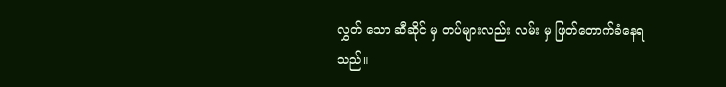လွှတ် သော ဆီဆိုင် မှ တပ်များလည်း လမ်း မှ ဖြတ်တောက်ခံနေရသည်။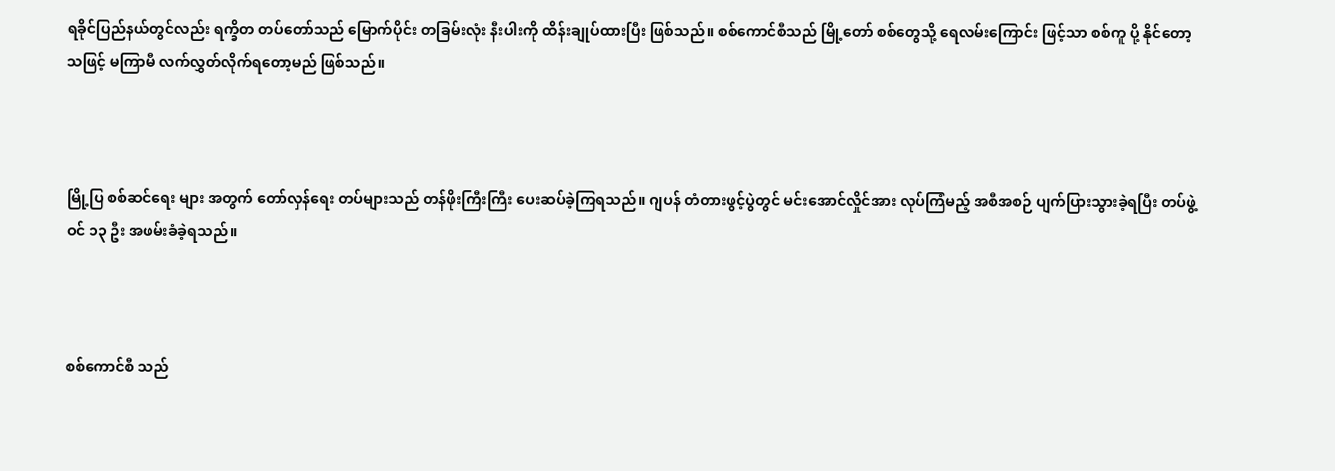ရခိုင်ပြည်နယ်တွင်လည်း ရက္ခိတ တပ်တော်သည် မြောက်ပိုင်း တခြမ်းလုံး နီးပါးကို ထိန်းချုပ်ထားပြီး ဖြစ်သည်။ စစ်ကောင်စီသည် မြို့တော် စစ်တွေသို့ ရေလမ်းကြောင်း ဖြင့်သာ စစ်ကူ ပို့ နိုင်တော့သဖြင့် မကြာမီ လက်လွှတ်လိုက်ရတော့မည် ဖြစ်သည်။



မြို့ပြ စစ်ဆင်ရေး များ အတွက် တော်လှန်ရေး တပ်များသည် တန်ဖိုးကြီးကြီး ပေးဆပ်ခဲ့ကြရသည်။ ဂျပန် တံတားဖွင့်ပွဲတွင် မင်းအောင်လှိုင်အား လုပ်ကြံမည့် အစီအစဉ် ပျက်ပြားသွားခဲ့ရပြီး ‌တပ်ဖွဲ့ဝင် ၁၃ ဦး အဖမ်းခံခဲ့ရသည်။



စစ်ကောင်စီ သည်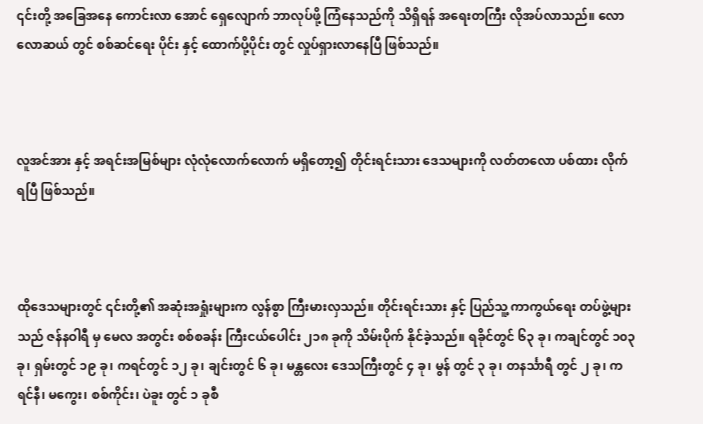၎င်းတို့ အခြေအနေ ကောင်းလာ‌ အောင် ရှေလျောက် ဘာလုပ်ဖို့ ကြံနေသည်ကို သိရှိရန် အရေးတကြီး လိုအပ်လာသည်။ လောလောဆယ် တွင် စစ်ဆင်ရေး ပိုင်း နှင့် ထောက်ပို့ပိုင်း တွင် လှုပ်ရှားလာ‌နေပြီ ဖြစ်သည်။



လူအင်အား နှင့် အရင်းအမြစ်များ လုံလုံလောက်လောက် မရှိတော့၍ တိုင်းရင်းသား ‌ဒေသများကို လတ်တလော ပစ်ထား လိုက်ရပြီ ဖြစ်သည်။



ထိုဒေသများတွင် ၎င်းတို့၏ အဆုံးအရှုံးများက လွန်စွာ ကြီးမားလှသည်။ တိုင်းရင်းသား နှင့် ပြည်သူ့ ကာကွယ်ရေး တပ်ဖွဲ့များသည် ဇန်နဝါရီ မှ မေလ အတွင်း စစ်စခန်း ကြီးငယ်ပေါင်း ၂၁၈ ခုကို သိမ်းပိုက် နိုင်ခဲ့သည်။ ရခိုင်တွင် ၆၃ ခု၊ ကချင်တွင် ၁၀၃ ခု၊ ရှမ်းတွင် ၁၉ ခု၊ ကရင်တွင် ၁၂ ခု၊ ချင်းတွင် ၆ ခု၊ မန္တလေး ဒေသကြီးတွင် ၄ ခု၊ မွန် တွင် ၃ ခု၊ တနင်္သာရီ တွင် ၂ ခု၊ ကရင်နီ၊ မကွေး၊ စစ်ကိုင်း၊ ပဲခူး တွင် ၁ ခုစီ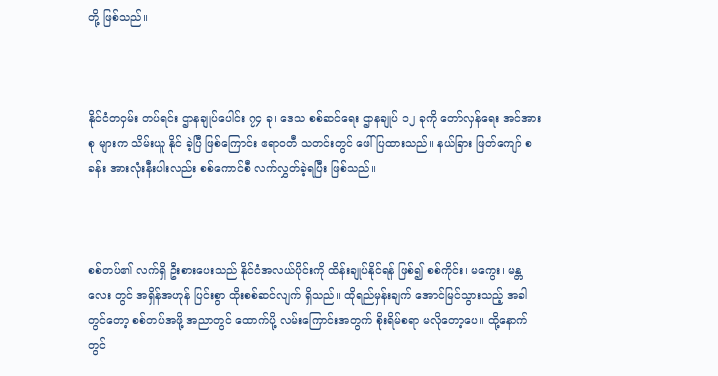တို့ ဖြစ်သည်။



နိုင်ငံတဝှမ်း တပ်ရင်း ဌာနချုပ်ပေါင်း ၇၄ ခု၊ ဒေသ စစ်ဆင်ရေး ဌာနချုပ် ၁၂ ခုကို တော်လှန်ရေး အင်အားစု များက သိမ်းယူ နိုင် ခဲ့ပြီ ဖြစ်ကြောင်း ဧရာဝတီ သတင်းတွင် ဖေါ်ပြထားသည်။ နယ်ခြား ဖြတ်ကျော် စခန်း အားလုံးနီးပါးလည်း စစ်ကောင်စီ လက်လွှတ်ခဲ့ရပြီး ဖြစ်သည်။



စစ်တပ်၏ လက်ရှိ ဦးစားပေးသည် နိုင်ငံအလယ်ပိုင်းကို ထိန်းချုပ်နိုင်ရန် ဖြစ်၍ စစ်ကိုင်း၊ မကွေး၊ မန္တလေး တွင် အရှိန်အဟုန် ပြင်းစွာ ထိုးစစ်ဆင်လျက် ရှိသည်။ ထိုရည်မှန်းချက် အောင်မြင်သွားသည့် အခါတွင်တော့ စစ်တပ်အဖို့ အညာတွင် ‌ထောက်ပို့ လမ်းကြောင်းအတွက် စိုးရိမ်စရာ မလိုတော့ပေ။ ထို့နောက်တွင်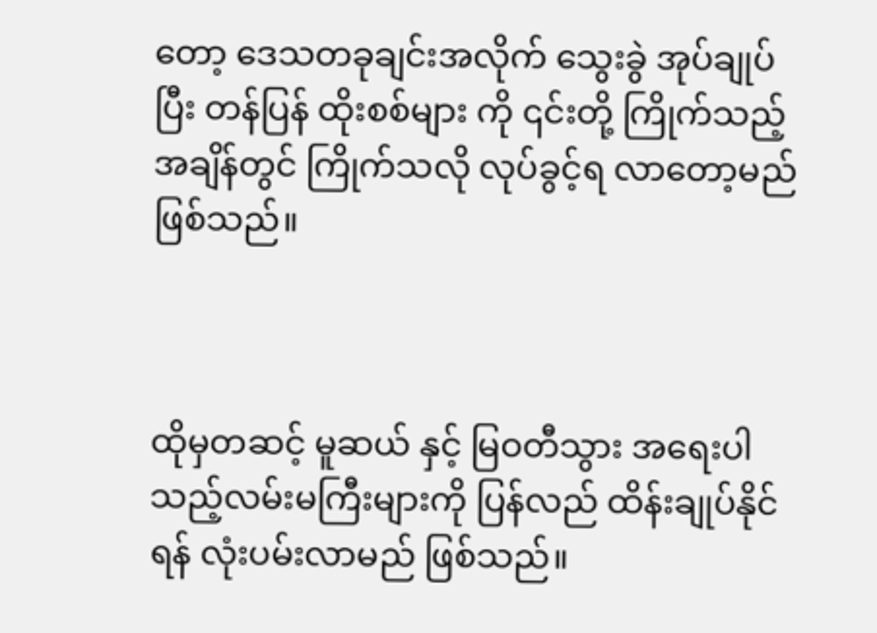တော့ ဒေသတခုချင်းအလိုက် သွေးခွဲ အုပ်ချုပ်ပြီး တန်ပြန် ထိုးစစ်များ ကို ၎င်းတို့ ကြိုက်သည့် အချိန်တွင် ကြိုက်သလို လုပ်ခွင့်ရ လာတော့မည် ဖြစ်သည်။



ထိုမှတဆင့် မူဆယ် နှင့် မြဝတီသွား အရေးပါသည့်လမ်းမကြီးများကို ပြန်လည် ထိန်းချုပ်နိုင်ရန် လုံးပမ်းလာမည် ဖြစ်သည်။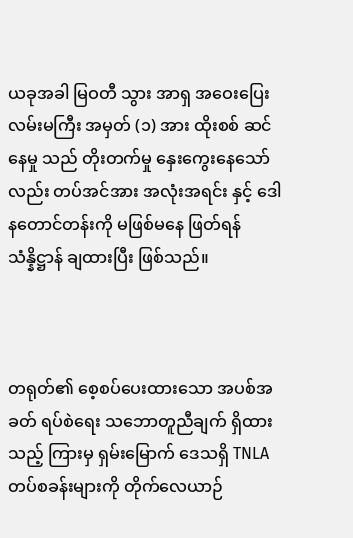ယခုအခါ မြဝတီ သွား အာရှ အဝေးပြေးလမ်းမကြီး အမှတ် (၁) အား ထိုးစစ် ဆင်နေမှု သည် တိုးတက်မှု နှေးကွေးနေသော်လည်း တပ်အင်အား အလုံးအရင်း နှင့် ဒေါနတောင်တန်းကို မဖြစ်မနေ ဖြတ်ရန် သံန္နိဋ္ဌာန် ချထားပြီး ဖြစ်သည်။



တရုတ်၏ စေ့စပ်ပေးထားသော အပစ်အခတ် ရပ်စဲရေး သဘောတူညီချက် ရှိထားသည့် ကြားမှ ရှမ်းမြောက် ဒေသရှိ TNLA တပ်စခန်းများကို တိုက်လေယာဉ်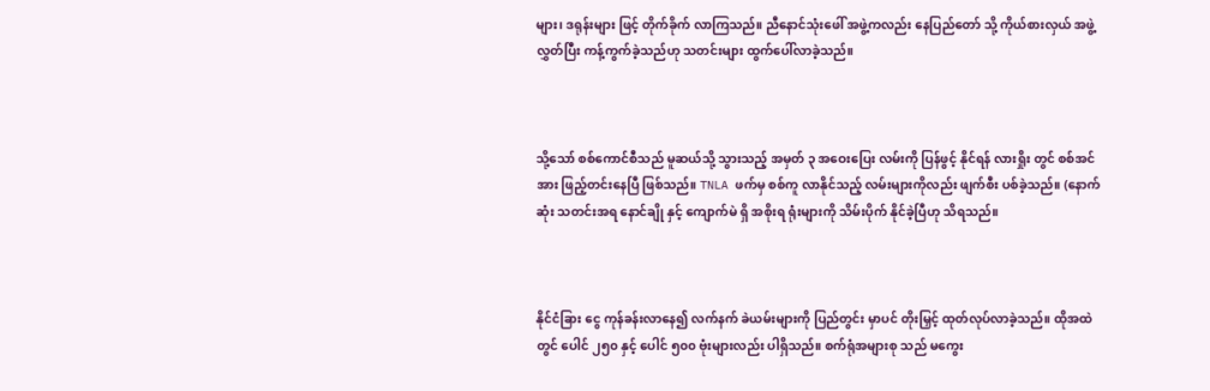များ၊ ဒရုန်းများ ဖြင့် တိုက်ခိုက် လာကြသည်။ ညီနောင်သုံးဖေါ် အဖွဲ့ကလည်း နေပြည်တော် သို့ ကိုယ်စားလှယ် အဖွဲ့ လွှတ်ပြီး ကန့်ကွက်ခဲ့သည်ဟု သတင်းများ ထွက်ပေါ်လာခဲ့သည်။‌



သို့သော် စစ်ကောင်စီသည် မူဆယ်သို့ သွားသည့် အမှတ် ၃ အဝေးပြေး လမ်းကို ပြန်ဖွင့် နိုင်ရန် လားရှိုး တွင် စစ်အင်အား ဖြည့်တင်းနေပြီ ဖြစ်သည်။ TNLA ဖက်မှ စစ်ကူ လာနိုင်သည့် လမ်းများကိုလည်း ဖျက်စီး ပစ်ခဲ့သည်။ (နောက်ဆုံး သတင်းအရ နောင်ချို နှင့် ကျောက်မဲ ရှိ အစိုးရ ရုံးများကို သိမ်းပိုက် နိုင်ခဲ့ပြီဟု သိရသည်။



နိုင်ငံခြား ငွေ ကုန်ခန်းလာနေ၍ လက်နက် ခဲယမ်းများကို ပြည်တွင်း မှာပင် တိုးမြှင့် ထုတ်လုပ်လာခဲ့သည်။ ထိုအထဲတွင် ပေါင် ၂၅၀ နှင့် ပေါင် ၅၀၀ ဗုံးများလည်း ပါရှိသည်။ စက်ရုံအများစု သည် မကွေး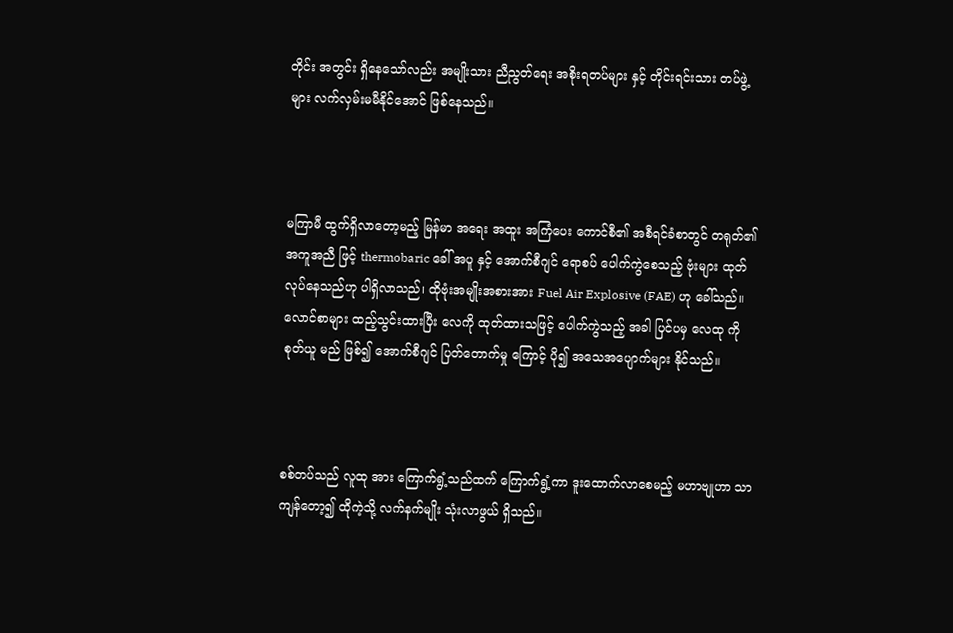တိုင်း အတွင်း ရှိနေသော်လည်း အမျိုးသား ညီညွတ်ရေး အစိုးရတပ်များ နှင့် တိုင်းရင်းသား တပ်ဖွဲ့များ လက်လှမ်းမမီနိုင်အောင် ဖြစ်နေသည်။



မကြာမီ ထွက်ရှိလာတော့မည့် မြန်မာ အရေး အထူး အကြံပေး ကောင်စီ၏ အစီရင်ခံစာတွင် တရုတ်၏ အကူအညီ ဖြင့် thermobaric ခေါ် အပူ နှင့် အောက်စီဂျင် ရောစပ် ပေါက်ကွဲစေသည့် ဗုံးများ ထုတ်လုပ်နေသည်ဟု ပါရှိလာသည်၊ ထိုဗုံးအမျိုးအစားအား Fuel Air Explosive (FAE) ဟု ခေါ်သည်။ လောင်စာများ ထည့်သွင်းထားပြီး လေကို ထုတ်ထားသဖြင့် ပေါက်ကွဲသည့် အခါ ပြင်ပမှ လေထု ကို စုတ်ယူ မည် ဖြစ်၍ အောက်စီဂျင် ပြတ်တောက်မှု ကြောင့် ပို၍ အသေအပျောက်များ နိုင်သည်။



စစ်တပ်သည် လူထု အား ကြောက်ရွံ့သည်ထက် ကြောက်ရွံ့ကာ ဒူးထောက်လာစေမည့် မဟာဗျုဟာ သာ ကျန်တော့၍ ထိုကဲ့သို့ လက်နက်မျိုး သုံးလာဖွယ် ရှိသည်။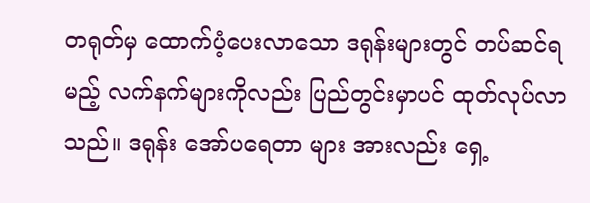တရုတ်မှ ထောက်ပံ့ပေးလာသော ဒရုန်းများတွင် တပ်ဆင်ရမည့် လက်နက်များကိုလည်း ပြည်တွင်းမှာပင် ထုတ်လုပ်လာသည်။ ဒရုန်း အော်ပရေတာ များ အားလည်း ရှေ့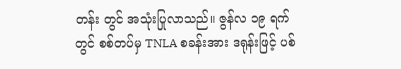တန်း တွင် အသုံးပြုလာသည်။ ဇွန်လ ၁၉ ရက်တွင် စစ်တပ်မှ TNLA စခန်းအား ဒရုန်းဖြင့် ပစ်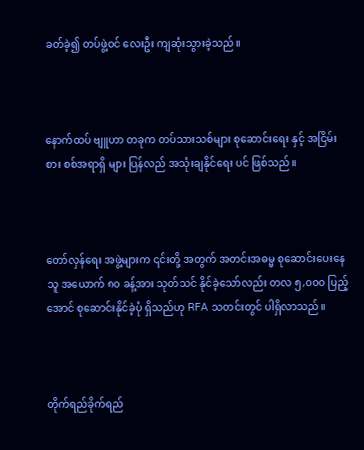ခတ်ခဲ့၍ တပ်ဖွဲ့ဝင် လေးဦး ကျဆုံးသွားခဲ့သည်။



နောက်ထပ် ဗျူဟာ တခုက တပ်သားသစ်များ စုဆောင်းရေး နှင့် အငြိမ်းစား စစ်အရာရှိ များ ပြန်လည် အသုံးချနိုင်ရေး ပင် ဖြစ်သည်။



တော်လှန်ရေး အဖွဲ့များက ၎င်းတို့ အတွက် အတင်းအဓမ္မ စုဆောင်းပေးနေသူ အယောက် ၈၀ ခန့်အား သုတ်သင် နိုင်ခဲ့သော်လည်း တလ ၅,၀၀၀ ပြည့်အောင် စုဆောင်းနိုင်ခဲ့ပုံ ရှိသည်ဟု RFA သတင်းတွင် ပါရှိလာသည်။



တိုက်ရည်ခိုက်ရည်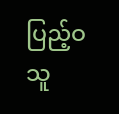ပြည့်ဝသူ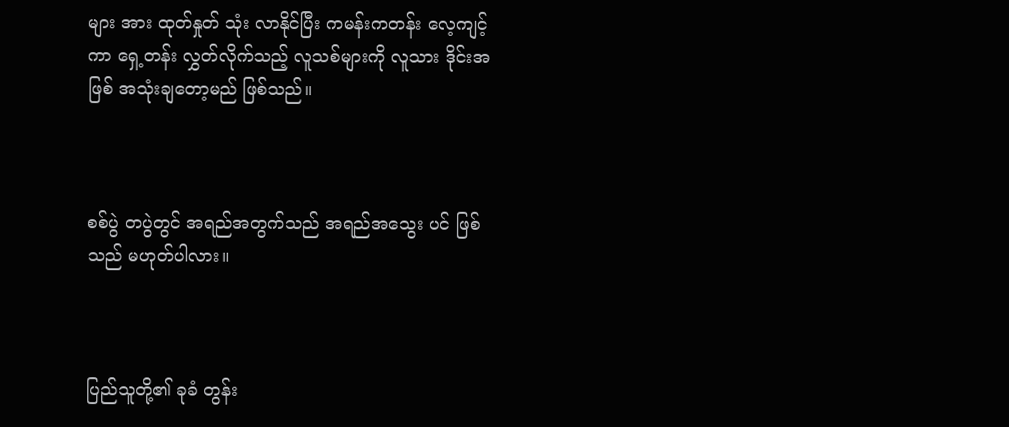များ အား ထုတ်နှုတ် သုံး လာနိုင်ပြီး ကမန်းကတန်း လေ့ကျင့်ကာ ရှေ့တန်း လွှတ်လိုက်သည့် လူသစ်များကို လူသား ဒိုင်းအဖြစ် အသုံးချတော့မည် ဖြစ်သည်။



စစ်ပွဲ တပွဲတွင် အရည်အတွက်သည် အရည်အသွေး ပင် ဖြစ်သည် မဟုတ်ပါလား။



ပြည်သူတို့၏ ခုခံ တွန်း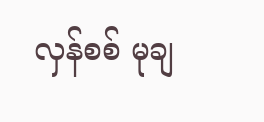လှန်စစ် မုချ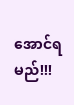အောင်ရမည်!!!